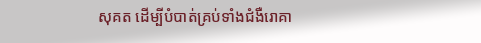សុគត ដើម្បីបំបាត់គ្រប់ទាំងជំងឺរោគា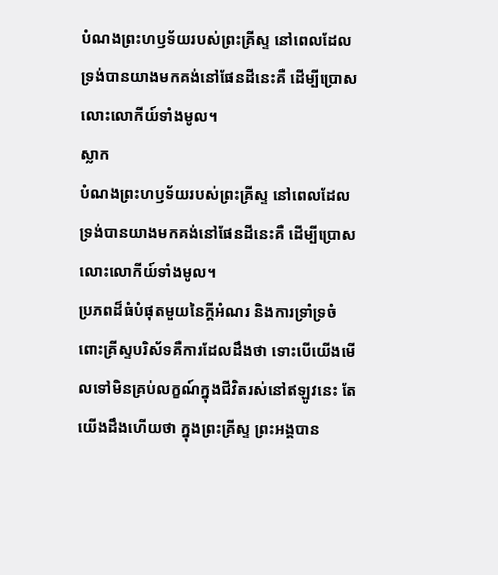បំណងព្រះហឫទ័យរបស់ព្រះគ្រីស្ទ នៅពេលដែលទ្រង់បានយាងមកគង់នៅផែនដីនេះគឺ ដើម្បីប្រោសលោះលោកីយ៍ទាំងមូល។
ស្លាក
បំណងព្រះហឫទ័យរបស់ព្រះគ្រីស្ទ នៅពេលដែលទ្រង់បានយាងមកគង់នៅផែនដីនេះគឺ ដើម្បីប្រោសលោះលោកីយ៍ទាំងមូល។
ប្រភពដ៏ធំបំផុតមួយនៃក្ដីអំណរ និងការទ្រាំទ្រចំពោះគ្រីស្ទបរិស័ទគឺការដែលដឹងថា ទោះបើយើងមើលទៅមិនគ្រប់លក្ខណ៍ក្នុងជីវិតរស់នៅឥឡូវនេះ តែយើងដឹងហើយថា ក្នុងព្រះគ្រីស្ទ ព្រះអង្គបាន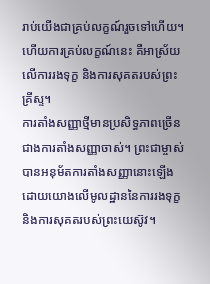រាប់យើងជាគ្រប់លក្ខណ៍រួចទៅហើយ។ ហើយការគ្រប់លក្ខណ៍នេះ គឺអាស្រ័យលើការរងទុក្ខ និងការសុគតរបស់ព្រះគ្រីស្ទ។
ការតាំងសញ្ញាថ្មីមានប្រសិទ្ធភាពច្រើនជាងការតាំងសញ្ញាចាស់។ ព្រះជាម្ចាស់បានអនុម័តការតាំងសញ្ញានោះឡើងដោយយោងលើមូលដ្ឋាននៃការរងទុក្ខ និងការសុគតរបស់ព្រះយេស៊ូវ។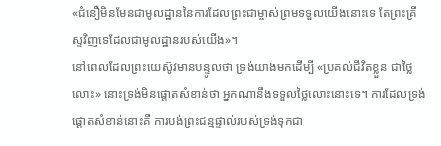«ជំនឿមិនមែនជាមូលដ្ឋាននៃការដែលព្រះជាម្ចាស់ព្រមទទួលយើងនោះទេ តែព្រះគ្រីស្ទវិញទេដែលជាមូលដ្ឋានរបស់យើង»។
នៅពេលដែលព្រះយេស៊ូវមានបន្ទូលថា ទ្រង់យាងមកដើម្បី «ប្រគល់ជីវិតខ្លួន ជាថ្លៃលោះ» នោះទ្រង់មិនផ្ដោតសំខាន់ថា អ្នកណានឹងទទួលថ្លៃលោះនោះទេ។ ការដែលទ្រង់ផ្ដោតសំខាន់នោះគឺ ការបង់ព្រះជន្មផ្ទាល់របស់ទ្រង់ទុកជា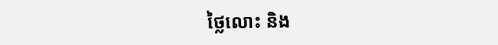ថ្លៃលោះ និង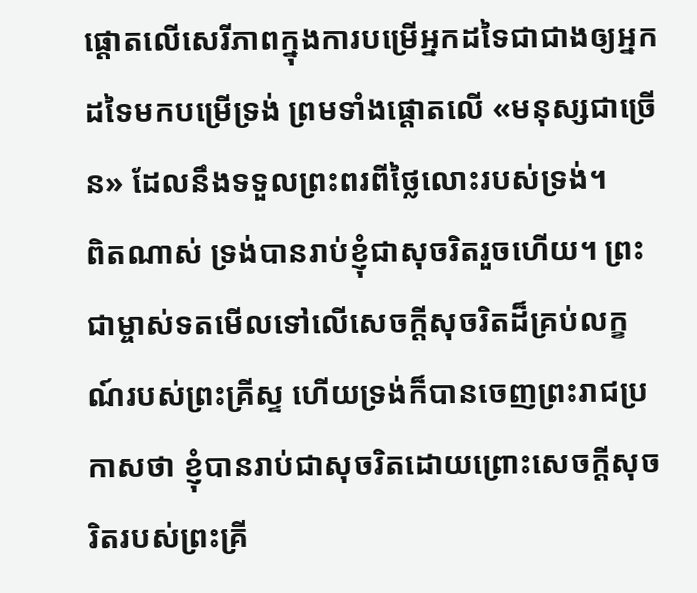ផ្ដោតលើសេរីភាពក្នុងការបម្រើអ្នកដទៃជាជាងឲ្យអ្នកដទៃមកបម្រើទ្រង់ ព្រមទាំងផ្ដោតលើ «មនុស្សជាច្រើន» ដែលនឹងទទួលព្រះពរពីថ្លៃលោះរបស់ទ្រង់។
ពិតណាស់ ទ្រង់បានរាប់ខ្ញុំជាសុចរិតរួចហើយ។ ព្រះជាម្ចាស់ទតមើលទៅលើសេចក្ដីសុចរិតដ៏គ្រប់លក្ខណ៍របស់ព្រះគ្រីស្ទ ហើយទ្រង់ក៏បានចេញព្រះរាជប្រកាសថា ខ្ញុំបានរាប់ជាសុចរិតដោយព្រោះសេចក្ដីសុចរិតរបស់ព្រះគ្រី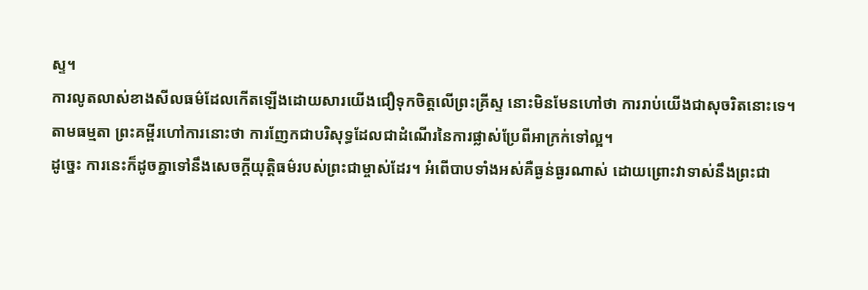ស្ទ។
ការលូតលាស់ខាងសីលធម៌ដែលកើតឡើងដោយសារយើងជឿទុកចិត្តលើព្រះគ្រីស្ទ នោះមិនមែនហៅថា ការរាប់យើងជាសុចរិតនោះទេ។ តាមធម្មតា ព្រះគម្ពីរហៅការនោះថា ការញែកជាបរិសុទ្ធដែលជាដំណើរនៃការផ្លាស់ប្រែពីអាក្រក់ទៅល្អ។
ដូច្នេះ ការនេះក៏ដូចគ្នាទៅនឹងសេចក្ដីយុត្តិធម៌របស់ព្រះជាម្ចាស់ដែរ។ អំពើបាបទាំងអស់គឺធ្ងន់ធ្ងរណាស់ ដោយព្រោះវាទាស់នឹងព្រះជា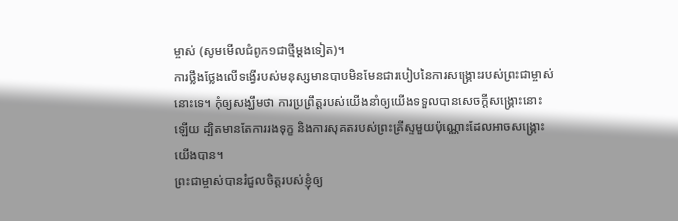ម្ចាស់ (សូមមើលជំពូក១ជាថ្មីម្ដងទៀត)។
ការថ្លឹងថ្លែងលើទង្វើរបស់មនុស្សមានបាបមិនមែនជារបៀបនៃការសង្គ្រោះរបស់ព្រះជាម្ចាស់នោះទេ។ កុំឲ្យសង្ឃឹមថា ការប្រព្រឹត្តរបស់យើងនាំឲ្យយើងទទួលបានសេចក្ដីសង្គ្រោះនោះឡើយ ដ្បិតមានតែការរងទុក្ខ និងការសុគតរបស់ព្រះគ្រីស្ទមួយប៉ុណ្ណោះដែលអាចសង្គ្រោះយើងបាន។
ព្រះជាម្ចាស់បានរំជួលចិត្តរបស់ខ្ញុំឲ្យ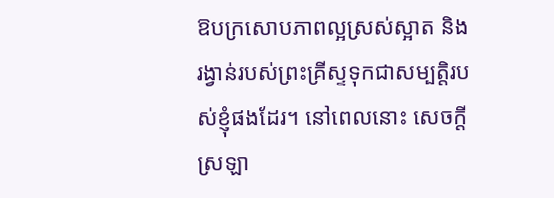ឱបក្រសោបភាពល្អស្រស់ស្អាត និងរង្វាន់របស់ព្រះគ្រីស្ទទុកជាសម្បត្តិរបស់ខ្ញុំផងដែរ។ នៅពេលនោះ សេចក្ដីស្រឡា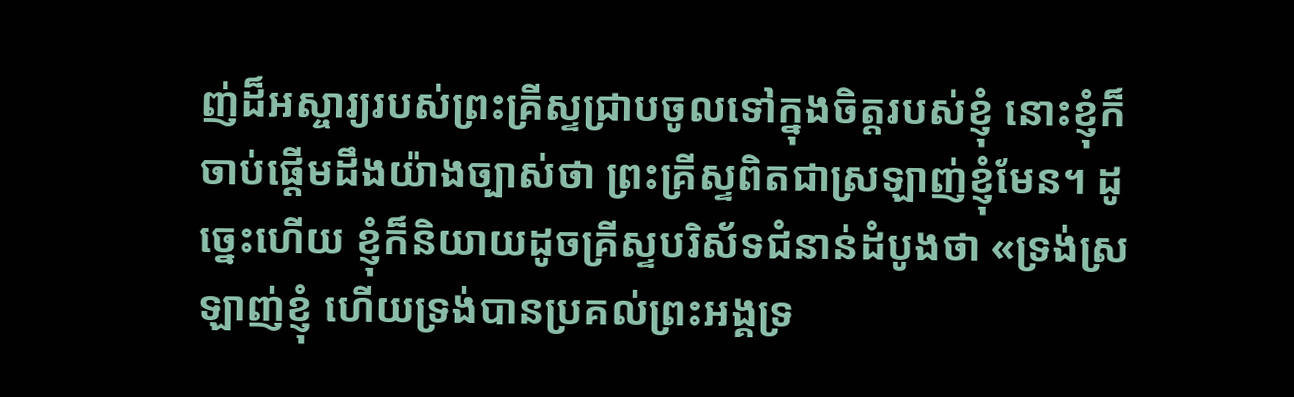ញ់ដ៏អស្ចារ្យរបស់ព្រះគ្រីស្ទជ្រាបចូលទៅក្នុងចិត្ដរបស់ខ្ញុំ នោះខ្ញុំក៏ចាប់ផ្ដើមដឹងយ៉ាងច្បាស់ថា ព្រះគ្រីស្ទពិតជាស្រឡាញ់ខ្ញុំមែន។ ដូច្នេះហើយ ខ្ញុំក៏និយាយដូចគ្រីស្ទបរិស័ទជំនាន់ដំបូងថា «ទ្រង់ស្រឡាញ់ខ្ញុំ ហើយទ្រង់បានប្រគល់ព្រះអង្គទ្រ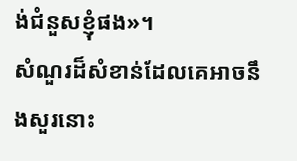ង់ជំនួសខ្ញុំផង»។
សំណួរដ៏សំខាន់ដែលគេអាចនឹងសួរនោះ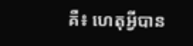គឺ៖ ហេតុអ្វីបាន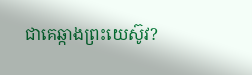ជាគេឆ្កាងព្រះយេស៊ូវ?